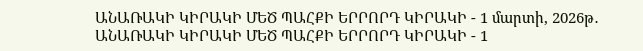ԱՆԱՌԱԿԻ ԿԻՐԱԿԻ ՄԵԾ ՊԱՀՔԻ ԵՐՐՈՐԴ ԿԻՐԱԿԻ - 1 մարտի, 2026թ․ ԱՆԱՌԱԿԻ ԿԻՐԱԿԻ ՄԵԾ ՊԱՀՔԻ ԵՐՐՈՐԴ ԿԻՐԱԿԻ - 1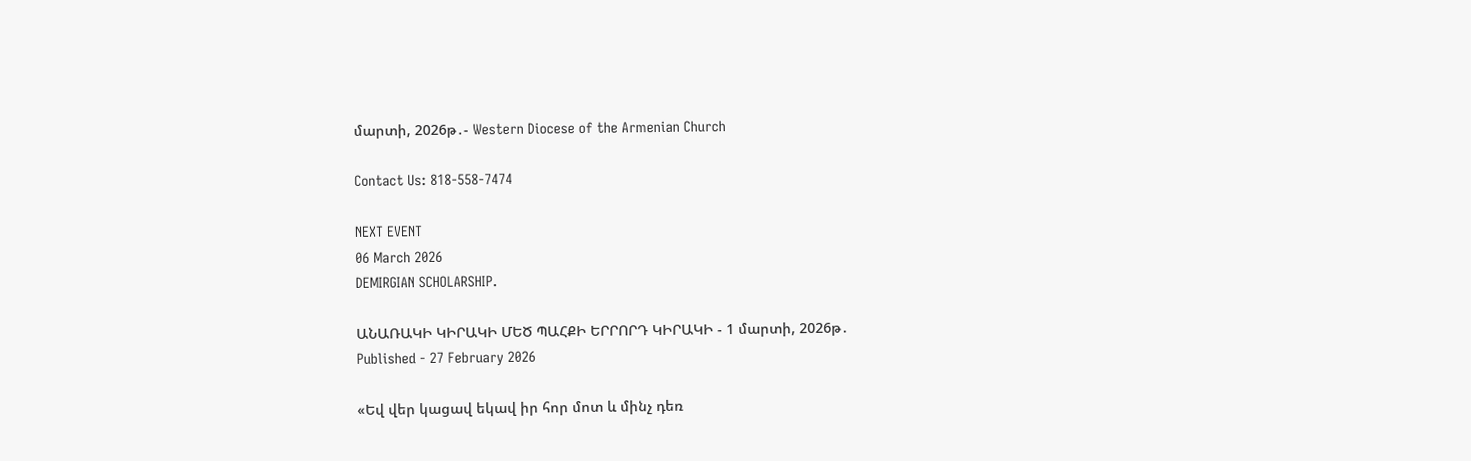մարտի, 2026թ․- Western Diocese of the Armenian Church

Contact Us: 818-558-7474

NEXT EVENT
06 March 2026
DEMIRGIAN SCHOLARSHIP.

ԱՆԱՌԱԿԻ ԿԻՐԱԿԻ ՄԵԾ ՊԱՀՔԻ ԵՐՐՈՐԴ ԿԻՐԱԿԻ - 1 մարտի, 2026թ․
Published - 27 February 2026

«Եվ վեր կացավ եկավ իր հոր մոտ և մինչ դեռ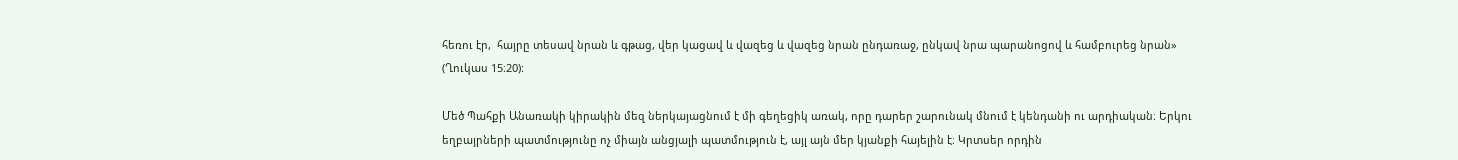հեռու էր,  հայրը տեսավ նրան և գթաց, վեր կացավ և վազեց և վազեց նրան ընդառաջ, ընկավ նրա պարանոցով և համբուրեց նրան» (Ղուկաս 15։20):

Մեծ Պահքի Անառակի կիրակին մեզ ներկայացնում է մի գեղեցիկ առակ, որը դարեր շարունակ մնում է կենդանի ու արդիական։ Երկու եղբայրների պատմությունը ոչ միայն անցյալի պատմություն է, այլ այն մեր կյանքի հայելին է։ Կրտսեր որդին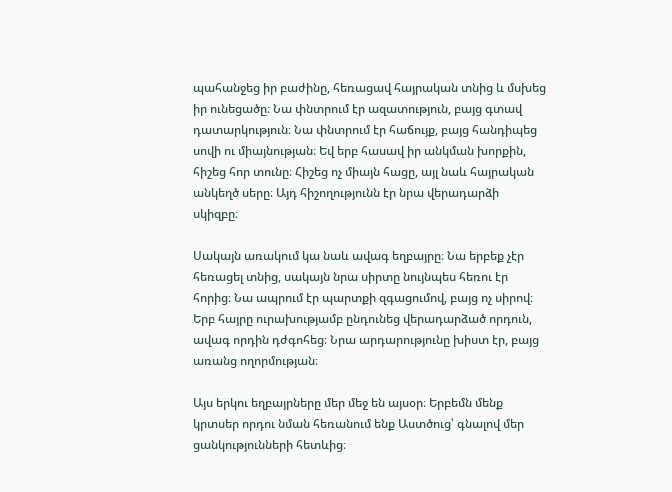պահանջեց իր բաժինը, հեռացավ հայրական տնից և մսխեց իր ունեցածը։ Նա փնտրում էր ազատություն, բայց գտավ դատարկություն։ Նա փնտրում էր հաճույք, բայց հանդիպեց սովի ու միայնության։ Եվ երբ հասավ իր անկման խորքին, հիշեց հոր տունը։ Հիշեց ոչ միայն հացը, այլ նաև հայրական անկեղծ սերը։ Այդ հիշողությունն էր նրա վերադարձի սկիզբը։

Սակայն առակում կա նաև ավագ եղբայրը։ Նա երբեք չէր հեռացել տնից, սակայն նրա սիրտը նույնպես հեռու էր հորից։ Նա ապրում էր պարտքի զգացումով, բայց ոչ սիրով։ Երբ հայրը ուրախությամբ ընդունեց վերադարձած որդուն, ավագ որդին դժգոհեց։ Նրա արդարությունը խիստ էր, բայց առանց ողորմության։

Այս երկու եղբայրները մեր մեջ են այսօր։ Երբեմն մենք կրտսեր որդու նման հեռանում ենք Աստծուց՝ գնալով մեր ցանկությունների հետևից։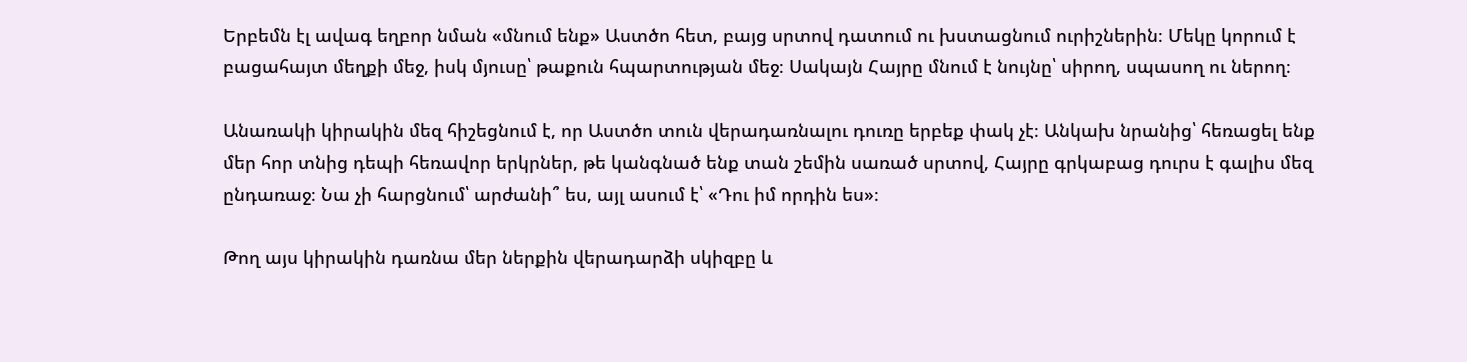Երբեմն էլ ավագ եղբոր նման «մնում ենք» Աստծո հետ, բայց սրտով դատում ու խստացնում ուրիշներին։ Մեկը կորում է բացահայտ մեղքի մեջ, իսկ մյուսը՝ թաքուն հպարտության մեջ։ Սակայն Հայրը մնում է նույնը՝ սիրող, սպասող ու ներող։

Անառակի կիրակին մեզ հիշեցնում է, որ Աստծո տուն վերադառնալու դուռը երբեք փակ չէ։ Անկախ նրանից՝ հեռացել ենք մեր հոր տնից դեպի հեռավոր երկրներ, թե կանգնած ենք տան շեմին սառած սրտով, Հայրը գրկաբաց դուրս է գալիս մեզ ընդառաջ։ Նա չի հարցնում՝ արժանի՞ ես, այլ ասում է՝ «Դու իմ որդին ես»։

Թող այս կիրակին դառնա մեր ներքին վերադարձի սկիզբը և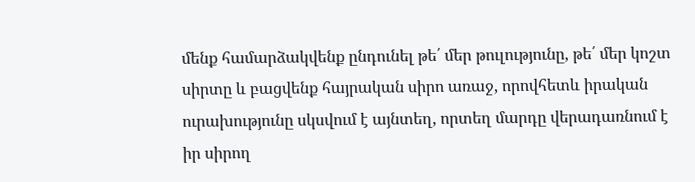մենք համարձակվենք ընդունել թե՛ մեր թուլությունը, թե՛ մեր կոշտ սիրտը և բացվենք հայրական սիրո առաջ, որովհետև իրական ուրախությունը սկսվում է այնտեղ, որտեղ մարդը վերադառնում է իր սիրող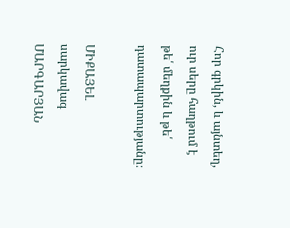Հոր գրկին, և այնտեղ, ուր սերը հաղթում է թե՛ մեղքին և թե՛ դատապարտությանը։

ՄԻՔԱՅԵԼ սարկավագ ՄԱՐԳԱՐՅԱՆ